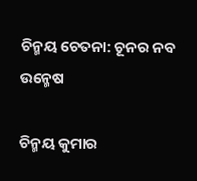ଚିନ୍ମୟ ଚେତନା: ଚୂନର ନବ ଉନ୍ମେଷ

ଚିନ୍ମୟ କୁମାର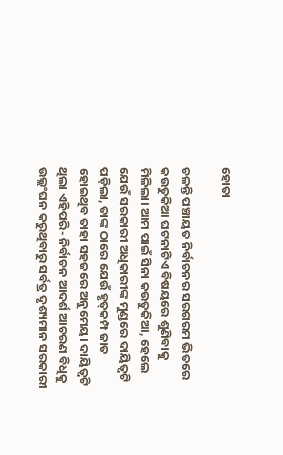ହୋତା

ଚଳନ୍ତି ପଞ୍ଚାୟତ ନିର୍ବାଚନର ସରଗରମ ଭିତରେ କଉତୁକିଆ ଘଟନାଟିଏ ବିଷୟରେ ଶୁଣିବାକୁ ମିଳିଲା। ଆମ ପାଇଁ ସିନା କଉତୁକିଆ, ହେଲେ ଯେଉଁ ସରକାରୀ ଅଧିକାରୀଙ୍କ ମୁଣ୍ଡରେ ଦାୟିତ୍ୱଟି ପଡ଼ିଲା, ତାଙ୍କ ଠାରେ ଯେଉଁ ହୃତ୍‌କମ୍ପ ଜାତ ହୋଇଥିବ ତାହା ସହଜରେ ଅନୁମେୟ। ଦାୟିତ୍ୱଟି ଥିଲା ଏହିପରି- ନିର୍ବାଚନ ଆଦର୍ଶ ଆଚରଣ ବିଧିକୁ ଉଲ୍ଲଂଘନ କରୁଥିବାରୁ ସର୍ବତ୍ର ଦୃଶ୍ୟମାନ ସରକାରୀ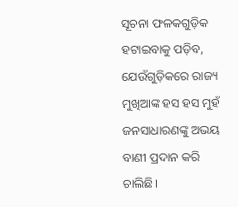ସୂଚନା ଫଳକଗୁଡ଼ିକ ହଟାଇବାକୁ ପଡ଼ିବ, ଯେଉଁଗୁଡ଼ିକରେ ରାଜ୍ୟ ମୁଖିଆଙ୍କ ହସ ହସ ମୁହଁ ଜନସାଧାରଣଙ୍କୁ ଅଭୟ ବାଣୀ ପ୍ରଦାନ କରି ଚାଲିଛି।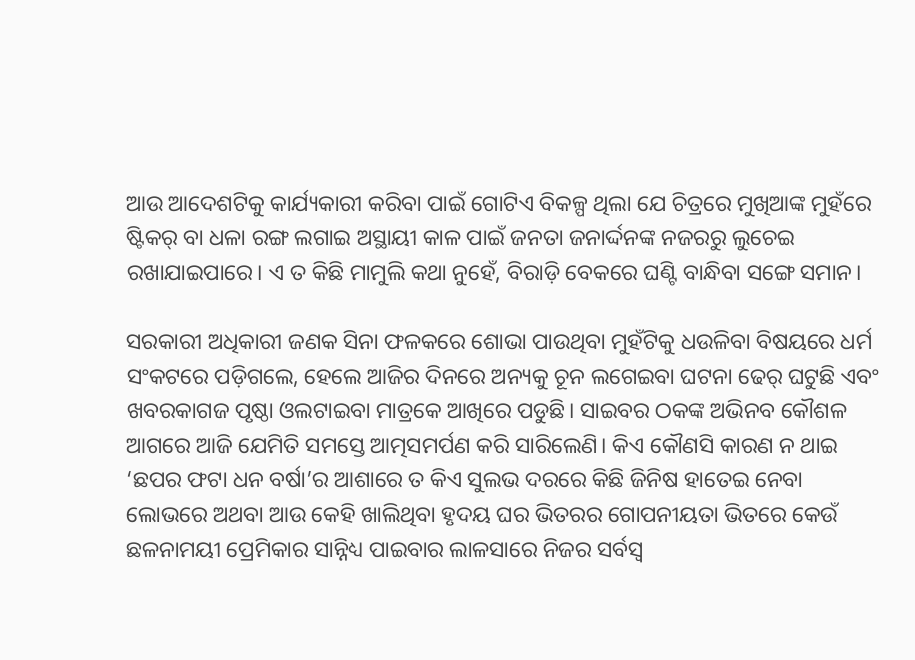ଆଉ ଆଦେଶଟିକୁ କାର୍ଯ୍ୟକାରୀ କରିବା ପାଇଁ ଗୋଟିଏ ବିକଳ୍ପ ଥିଲା ଯେ ଚିତ୍ରରେ ମୁଖିଆଙ୍କ ମୁହଁରେ ଷ୍ଟିକର୍‌ ବା ଧଳା ରଙ୍ଗ ଲଗାଇ ଅସ୍ଥାୟୀ କାଳ ପାଇଁ ଜନତା ଜନାର୍ଦ୍ଦନଙ୍କ ନଜରରୁ ଲୁଚେଇ ରଖାଯାଇପାରେ। ଏ ତ କିଛି ମାମୁଲି କଥା ନୁହେଁ, ବିରାଡ଼ି ବେକରେ ଘଣ୍ଟି ବାନ୍ଧିବା ସଙ୍ଗେ ସମାନ।

ସରକାରୀ ଅଧିକାରୀ ଜଣକ ସିନା ଫଳକରେ ଶୋଭା ପାଉଥିବା ମୁହଁଟିକୁ ଧଉଳିବା ବିଷୟରେ ଧର୍ମ ସଂକଟରେ ପଡ଼ିଗଲେ, ହେଲେ ଆଜିର ଦିନରେ ଅନ୍ୟକୁ ଚୂନ ଲଗେଇବା ଘଟନା ଢେର୍‌ ଘଟୁଛି ଏବଂ ଖବରକାଗଜ ପୃଷ୍ଠା ଓଲଟାଇବା ମାତ୍ରକେ ଆଖିରେ ପଡୁଛି। ସାଇବର ଠକଙ୍କ ଅଭିନବ କୌଶଳ ଆଗରେ ଆଜି ଯେମିତି ସମସ୍ତେ ଆତ୍ମସମର୍ପଣ କରି ସାରିଲେଣି। କିଏ କୌଣସି କାରଣ ନ ଥାଇ ‘ଛପର ଫଟା ଧନ ବର୍ଷା’ର ଆଶାରେ ତ କିଏ ସୁଲଭ ଦରରେ କିଛି ଜିନିଷ ହାତେଇ ନେବା ଲୋଭରେ ଅଥବା ଆଉ କେହି ଖାଲିଥିବା ହୃଦୟ ଘର ଭିତରର ଗୋପନୀୟତା ଭିତରେ କେଉଁ ଛଳନାମୟୀ ପ୍ରେମିକାର ସାନ୍ନିଧ୍ୟ ପାଇବାର ଲାଳସାରେ ନିଜର ସର୍ବସ୍ବ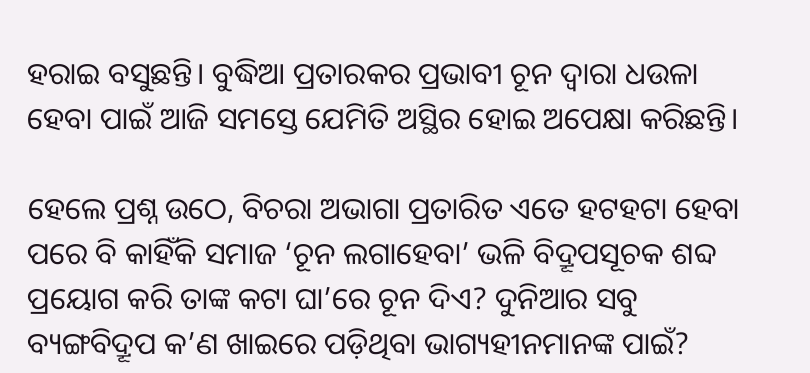ହରାଇ ବସୁଛନ୍ତି। ବୁଦ୍ଧିଆ ପ୍ରତାରକର ପ୍ରଭାବୀ ଚୂନ ଦ୍ୱାରା ଧଉଳା ହେବା ପାଇଁ ଆଜି ସମସ୍ତେ ଯେମିତି ଅସ୍ଥିର ହୋଇ ଅପେକ୍ଷା କରିଛନ୍ତି।

ହେଲେ ପ୍ରଶ୍ନ ଉଠେ, ବିଚରା ଅଭାଗା ପ୍ରତାରିତ ଏତେ ହଟହଟା ହେବା ପରେ ବି କାହିଁକି ସମାଜ ‘ଚୂନ ଲଗାହେବା’ ଭଳି ବିଦ୍ରୂପସୂଚକ ଶବ୍ଦ ପ୍ରୟୋଗ କରି ତାଙ୍କ କଟା ଘା’ରେ ଚୂନ ଦିଏ? ଦୁନିଆର ସବୁ ବ୍ୟଙ୍ଗବିଦ୍ରୂପ କ’ଣ ଖାଇରେ ପଡ଼ିଥିବା ଭାଗ୍ୟହୀନମାନଙ୍କ ପାଇଁ?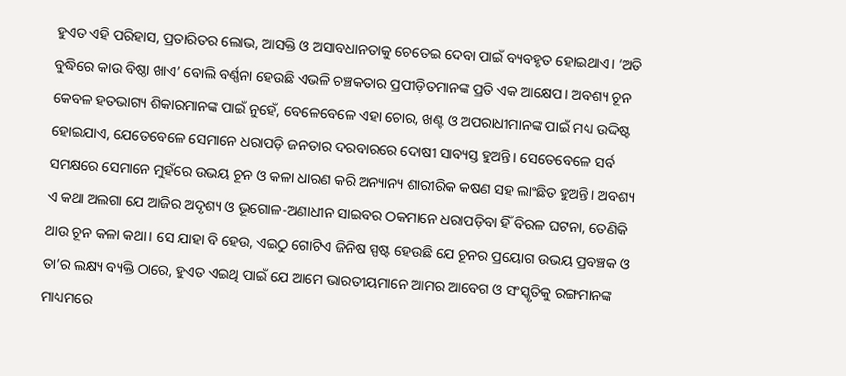ହୁଏତ ଏହି ପରିହାସ, ପ୍ରତାରିତର ଲୋଭ, ଆସକ୍ତି ଓ ଅସାବଧାନତାକୁ ଚେତେଇ ଦେବା ପାଇଁ ବ୍ୟବହୃତ ହୋଇଥାଏ। ‘ଅତି ବୁଦ୍ଧିରେ କାଉ ବିଷ୍ଠା ଖାଏ’ ବୋଲି ବର୍ଣ୍ଣନା ହେଉଛି ଏଭଳି ଚଞ୍ଚକତାର ପ୍ରପୀଡ଼ିତମାନଙ୍କ ପ୍ରତି ଏକ ଆକ୍ଷେପ। ଅବଶ୍ୟ ଚୂନ କେବଳ ହତଭାଗ୍ୟ ଶିକାରମାନଙ୍କ ପାଇଁ ନୁହେଁ, ବେଳେବେଳେ ଏହା ଚୋର, ଖଣ୍ଟ ଓ ଅପରାଧୀମାନଙ୍କ ପାଇଁ ମଧ୍ୟ ଉଦ୍ଦିଷ୍ଟ ହୋଇଯାଏ, ଯେତେବେଳେ ସେମାନେ ଧରାପଡ଼ି ଜନତାର ଦରବାରରେ ଦୋଷୀ ସାବ୍ୟସ୍ତ ହୁଅନ୍ତି। ସେତେବେଳେ ସର୍ବ ସମକ୍ଷରେ ସେମାନେ ମୁହଁରେ ଉଭୟ ଚୂନ ଓ କଳା ଧାରଣ କରି ଅନ୍ୟାନ୍ୟ ଶାରୀରିକ କଷଣ ସହ ଲାଂଛିତ ହୁଅନ୍ତି। ଅବଶ୍ୟ ଏ କଥା ଅଲଗା ଯେ ଆଜିର ଅଦୃଶ୍ୟ ଓ ଭୂଗୋଳ-ଅଣାଧୀନ ସାଇବର ଠକମାନେ ଧରାପଡ଼ିବା ହିଁ ବିରଳ ଘଟନା, ତେଣିକି ଥାଉ ଚୂନ କଳା କଥା। ସେ ଯାହା ବି ହେଉ, ଏଇଠୁ ଗୋଟିଏ ଜିନିଷ ସ୍ପଷ୍ଟ ହେଉଛି ଯେ ଚୂନର ପ୍ରୟୋଗ ଉଭୟ ପ୍ରବଞ୍ଚକ ଓ ତା’ର ଲକ୍ଷ୍ୟ ବ୍ୟକ୍ତି ଠାରେ, ହୁଏତ ଏଇଥି ପାଇଁ ଯେ ଆମେ ଭାରତୀୟମାନେ ଆମର ଆବେଗ ଓ ସଂସ୍କୃତିକୁ ରଙ୍ଗମାନଙ୍କ ମାଧ୍ୟମରେ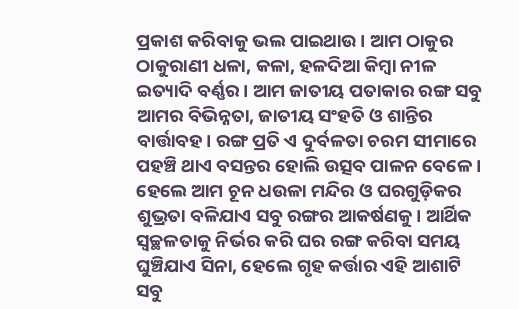ପ୍ରକାଶ କରିବାକୁ ଭଲ ପାଇଥାଉ। ଆମ ଠାକୁର ଠାକୁରାଣୀ ଧଳା, କଳା, ହଳଦିଆ କିମ୍ବା ନୀଳ ଇତ୍ୟାଦି ବର୍ଣ୍ଣର। ଆମ ଜାତୀୟ ପତାକାର ରଙ୍ଗ ସବୁ ଆମର ବିଭିନ୍ନତା, ଜାତୀୟ ସଂହତି ଓ ଶାନ୍ତିର ବାର୍ତ୍ତାବହ। ରଙ୍ଗ ପ୍ରତି ଏ ଦୁର୍ବଳତା ଚରମ ସୀମାରେ ପହଞ୍ଚି ଥାଏ ବସନ୍ତର ହୋଲି ଉତ୍ସବ ପାଳନ ବେଳେ। ହେଲେ ଆମ ଚୂନ ଧଉଳା ମନ୍ଦିର ଓ ଘରଗୁଡ଼ିକର ଶୁଭ୍ରତା ବଳିଯାଏ ସବୁ ରଙ୍ଗର ଆକର୍ଷଣକୁ। ଆର୍ଥିକ ସ୍ୱଚ୍ଛଳତାକୁ ନିର୍ଭର କରି ଘର ରଙ୍ଗ କରିବା ସମୟ ଘୁଞ୍ଚିଯାଏ ସିନା, ହେଲେ ଗୃହ କର୍ତ୍ତାର ଏହି ଆଶାଟି ସବୁ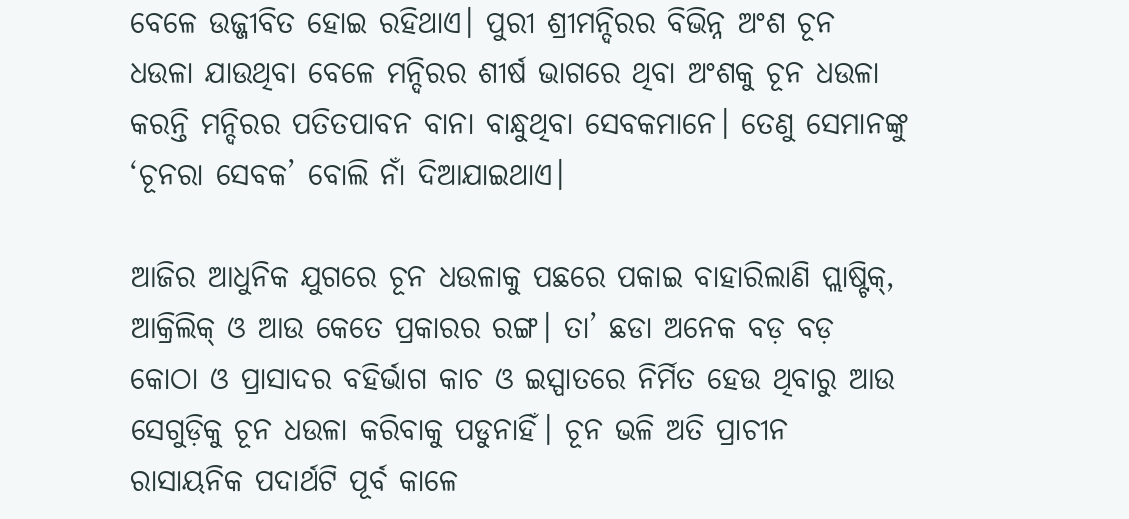ବେଳେ ଉଜ୍ଜୀବିତ ହୋଇ ରହିଥାଏ। ପୁରୀ ଶ୍ରୀମନ୍ଦିରର ବିଭିନ୍ନ ଅଂଶ ଚୂନ ଧଉଳା ଯାଉଥିବା ବେଳେ ମନ୍ଦିରର ଶୀର୍ଷ ଭାଗରେ ଥିବା ଅଂଶକୁ ଚୂନ ଧଉଳା କରନ୍ତି ମନ୍ଦିରର ପତିତପାବନ ବାନା ବାନ୍ଧୁଥିବା ସେବକମାନେ। ତେଣୁ ସେମାନଙ୍କୁ ‘ଚୂନରା ସେବକ’ ବୋଲି ନାଁ ଦିଆଯାଇଥାଏ।

ଆଜିର ଆଧୁନିକ ଯୁଗରେ ଚୂନ ଧଉଳାକୁ ପଛରେ ପକାଇ ବାହାରିଲାଣି ପ୍ଲାଷ୍ଟିକ୍‌, ଆକ୍ରିଲିକ୍‌ ଓ ଆଉ କେତେ ପ୍ରକାରର ରଙ୍ଗ। ତା’ ଛଡା ଅନେକ ବଡ଼ ବଡ଼ କୋଠା ଓ ପ୍ରାସାଦର ବହିର୍ଭାଗ କାଚ ଓ ଇସ୍ପାତରେ ନିର୍ମିତ ହେଉ ଥିବାରୁ ଆଉ ସେଗୁଡ଼ିକୁ ଚୂନ ଧଉଳା କରିବାକୁ ପଡୁନାହିଁ। ଚୂନ ଭଳି ଅତି ପ୍ରାଚୀନ ରାସାୟନିକ ପଦାର୍ଥଟି ପୂର୍ବ କାଳେ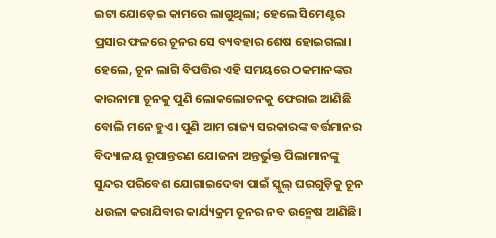ଇଟା ଯୋଡ଼େଇ କାମରେ ଲାଗୁଥିଲା; ହେଲେ ସିମେଣ୍ଟର ପ୍ରସାର ଫଳରେ ଚୂନର ସେ ବ୍ୟବହାର ଶେଷ ହୋଇଗଲା। ହେଲେ, ଚୂନ ଲାଗି ବିପତ୍ତିର ଏହି ସମୟରେ ଠକମାନଙ୍କର କାରନାମା ଚୂନକୁ ପୁଣି ଲୋକଲୋଚନକୁ ଫେରାଇ ଆଣିଛି ବୋଲି ମନେ ହୁଏ। ପୁଣି ଆମ ରାଜ୍ୟ ସରକାରଙ୍କ ବର୍ତ୍ତମାନର ବିଦ୍ୟାଳୟ ରୂପାନ୍ତରଣ ଯୋଜନା ଅନ୍ତର୍ଭୁକ୍ତ ପିଲାମାନଙ୍କୁ ସୁନ୍ଦର ପରିବେଶ ଯୋଗାଇଦେବା ପାଇଁ ସ୍କୁଲ୍‌ ଘରଗୁଡ଼ିକୁ ଚୂନ ଧଉଳା କରାଯିବାର କାର୍ଯ୍ୟକ୍ରମ ଚୂନର ନବ ଉନ୍ମେଷ ଆଣିଛି।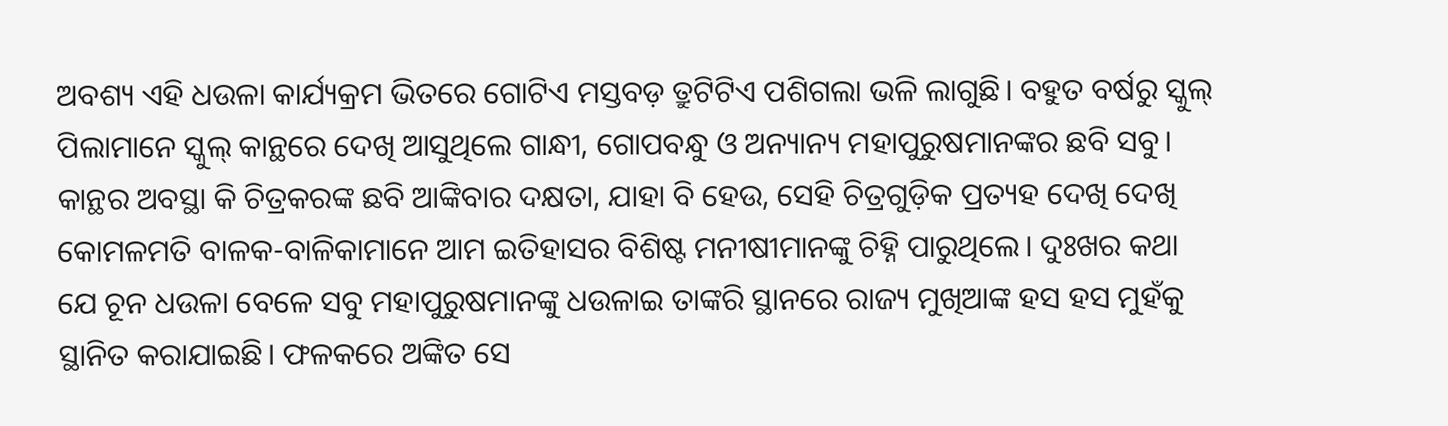ଅବଶ୍ୟ ଏହି ଧଉଳା କାର୍ଯ୍ୟକ୍ରମ ଭିତରେ ଗୋଟିଏ ମସ୍ତବଡ଼ ତ୍ରୁଟିଟିଏ ପଶିଗଲା ଭଳି ଲାଗୁଛି। ବହୁତ ବର୍ଷରୁ ସ୍କୁଲ୍‌ ପିଲାମାନେ ସ୍କୁଲ୍‌ କାନ୍ଥରେ ଦେଖି ଆସୁଥିଲେ ଗାନ୍ଧୀ, ଗୋପବନ୍ଧୁ ଓ ଅନ୍ୟାନ୍ୟ ମହାପୁରୁଷମାନଙ୍କର ଛବି ସବୁ। କାନ୍ଥର ଅବସ୍ଥା କି ଚିତ୍ରକରଙ୍କ ଛବି ଆଙ୍କିବାର ଦକ୍ଷତା, ଯାହା ବି ହେଉ, ସେହି ଚିତ୍ରଗୁଡ଼ିକ ପ୍ରତ୍ୟହ ଦେଖି ଦେଖି କୋମଳମତି ବାଳକ-ବାଳିକାମାନେ ଆମ ଇତିହାସର ବିଶିଷ୍ଟ ମନୀଷୀମାନଙ୍କୁ ଚିହ୍ନି ପାରୁଥିଲେ। ଦୁଃଖର କଥା ଯେ ଚୂନ ଧଉଳା ବେଳେ ସବୁ ମହାପୁରୁଷମାନଙ୍କୁ ଧଉଳାଇ ତାଙ୍କରି ସ୍ଥାନରେ ରାଜ୍ୟ ମୁଖିଆଙ୍କ ହସ ହସ ମୁହଁକୁ ସ୍ଥାନିତ କରାଯାଇଛି। ଫଳକରେ ଅଙ୍କିତ ସେ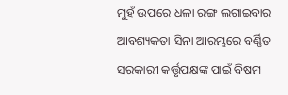ମୁହଁ ଉପରେ ଧଳା ରଙ୍ଗ ଲଗାଇବାର ଆବଶ୍ୟକତା ସିନା ଆରମ୍ଭରେ ବର୍ଣ୍ଣିତ ସରକାରୀ କର୍ତ୍ତୃପକ୍ଷଙ୍କ ପାଇଁ ବିଷମ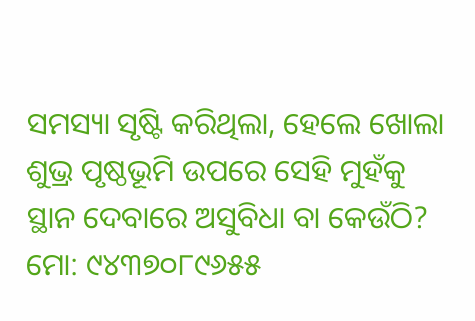ସମସ୍ୟା ସୃଷ୍ଟି କରିଥିଲା, ହେଲେ ଖୋଲା ଶୁଭ୍ର ପୃଷ୍ଠଭୂମି ଉପରେ ସେହି ମୁହଁକୁ ସ୍ଥାନ ଦେବାରେ ଅସୁବିଧା ବା କେଉଁଠି?
ମୋ: ୯୪୩୭୦୮୯୬୫୫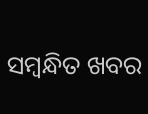ସମ୍ବନ୍ଧିତ ଖବର